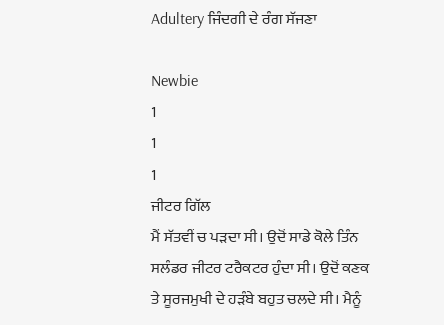Adultery ਜਿੰਦਗੀ ਦੇ ਰੰਗ ਸੱਜਣਾ

Newbie
1
1
1
ਜੀਟਰ ਗਿੱਲ
ਮੈਂ ਸੱਤਵੀਂ ਚ ਪੜਦਾ ਸੀ। ਉਦੋਂ ਸਾਡੇ ਕੋਲੇ ਤਿੰਨ ਸਲੰਡਰ ਜੀਟਰ ਟਰੈਕਟਰ ਹੁੰਦਾ ਸੀ। ਉਦੋਂ ਕਣਕ ਤੇ ਸੂਰਜਮੁਖੀ ਦੇ ਹੜੰਬੇ ਬਹੁਤ ਚਲਦੇ ਸੀ। ਮੈਨੂੰ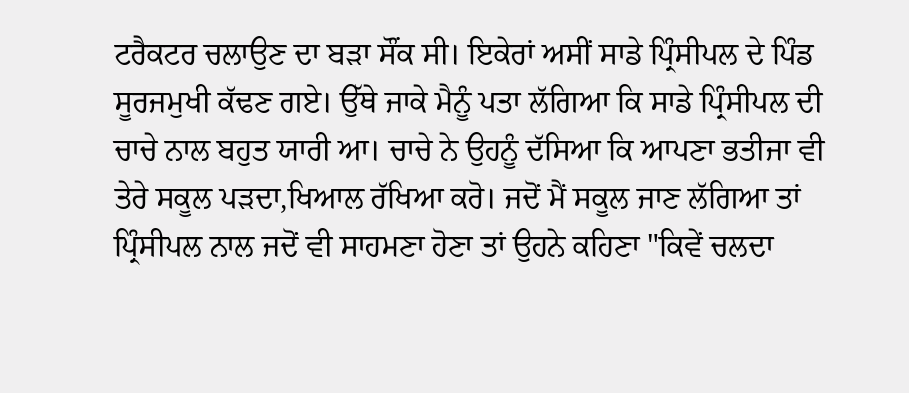ਟਰੈਕਟਰ ਚਲਾਉਣ ਦਾ ਬੜਾ ਸੌਂਕ ਸੀ। ਇਕੇਰਾਂ ਅਸੀਂ ਸਾਡੇ ਪ੍ਰਿੰਸੀਪਲ ਦੇ ਪਿੰਡ ਸੂਰਜਮੁਖੀ ਕੱਢਣ ਗਏ। ਉੱਥੇ ਜਾਕੇ ਮੈਨੂੰ ਪਤਾ ਲੱਗਿਆ ਕਿ ਸਾਡੇ ਪ੍ਰਿੰਸੀਪਲ ਦੀ ਚਾਚੇ ਨਾਲ ਬਹੁਤ ਯਾਰੀ ਆ। ਚਾਚੇ ਨੇ ਉਹਨੂੰ ਦੱਸਿਆ ਕਿ ਆਪਣਾ ਭਤੀਜਾ ਵੀ ਤੇਰੇ ਸਕੂਲ ਪੜਦਾ,ਖਿਆਲ ਰੱਖਿਆ ਕਰੋ। ਜਦੋਂ ਮੈਂ ਸਕੂਲ ਜਾਣ ਲੱਗਿਆ ਤਾਂ ਪ੍ਰਿੰਸੀਪਲ ਨਾਲ ਜਦੋਂ ਵੀ ਸਾਹਮਣਾ ਹੋਣਾ ਤਾਂ ਉਹਨੇ ਕਹਿਣਾ "ਕਿਵੇਂ ਚਲਦਾ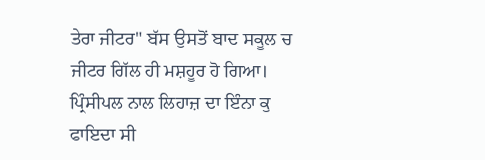ਤੇਰਾ ਜੀਟਰ" ਬੱਸ ਉਸਤੋਂ ਬਾਦ ਸਕੂਲ ਚ ਜੀਟਰ ਗਿੱਲ ਹੀ ਮਸ਼ਹੂਰ ਹੋ ਗਿਆ।
ਪ੍ਰਿੰਸੀਪਲ ਨਾਲ ਲਿਹਾਜ਼ ਦਾ ਇੰਨਾ ਕੁ ਫਾਇਦਾ ਸੀ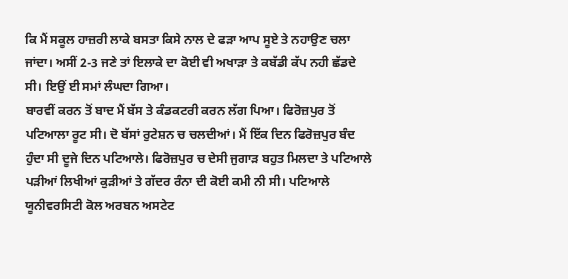ਕਿ ਮੈਂ ਸਕੂਲ ਹਾਜ਼ਰੀ ਲਾਕੇ ਬਸਤਾ ਕਿਸੇ ਨਾਲ ਦੇ ਫੜਾ ਆਪ ਸੂਏ ਤੇ ਨਹਾਉਣ ਚਲਾ ਜਾਂਦਾ। ਅਸੀਂ 2-3 ਜਣੇ ਤਾਂ ਇਲਾਕੇ ਦਾ ਕੋਈ ਵੀ ਅਖਾੜਾ ਤੇ ਕਬੱਡੀ ਕੱਪ ਨਹੀ ਛੱਡਦੇ ਸੀ। ਇਉਂ ਈ ਸਮਾਂ ਲੰਘਦਾ ਗਿਆ।
ਬਾਰਵੀਂ ਕਰਨ ਤੋਂ ਬਾਦ ਮੈਂ ਬੱਸ ਤੇ ਕੰਡਕਟਰੀ ਕਰਨ ਲੱਗ ਪਿਆ। ਫਿਰੋਜ਼ਪੁਰ ਤੋਂ ਪਟਿਆਲਾ ਰੂਟ ਸੀ। ਦੋ ਬੱਸਾਂ ਰੁਟੇਸ਼ਨ ਚ ਚਲਦੀਆਂ। ਮੈਂ ਇੱਕ ਦਿਨ ਫਿਰੋਜ਼ਪੁਰ ਬੰਦ ਹੁੰਦਾ ਸੀ ਦੂਜੇ ਦਿਨ ਪਟਿਆਲੇ। ਫਿਰੋਜ਼ਪੁਰ ਚ ਦੇਸੀ ਜੁਗਾੜ ਬਹੁਤ ਮਿਲਦਾ ਤੇ ਪਟਿਆਲੇ ਪੜੀਆਂ ਲਿਖੀਆਂ ਕੁੜੀਆਂ ਤੇ ਗੱਦਰ ਰੰਨਾ ਦੀ ਕੋਈ ਕਮੀ ਨੀ ਸੀ। ਪਟਿਆਲੇ ਯੂਨੀਵਰਸਿਟੀ ਕੋਲ ਅਰਬਨ ਅਸਟੇਟ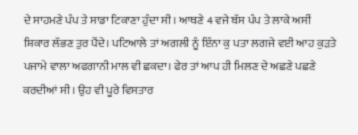ਦੇ ਸਾਹਮਣੇ ਪੰਪ ਤੇ ਸਾਡਾ ਟਿਕਾਣਾ ਹੁੰਦਾ ਸੀ। ਆਥਣੇ 4 ਵਜੇ ਬੱਸ ਪੰਪ ਤੇ ਲਾਕੇ ਅਸੀਂ ਸ਼ਿਕਾਰ ਲੱਭਣ ਤੁਰ ਪੈਂਦੇ। ਪਟਿਆਲੇ ਤਾਂ ਅਗਲੀ ਨੂੰ ਇੰਨਾ ਕੁ ਪਤਾ ਲਗਜੇ ਵਈ ਆਹ ਕੁੜਤੇ ਪਜਾਮੇ ਵਾਲਾ ਅਫਗਾਨੀ ਮਾਲ ਵੀ ਛਕਦਾ। ਫੇਰ ਤਾਂ ਆਪ ਹੀ ਮਿਲਣ ਦੇ ਅਛਣੇ ਪਛਣੇ ਕਰਦੀਆਂ ਸੀ। ਉਹ ਵੀ ਪੂਰੇ ਵਿਸਤਾਰ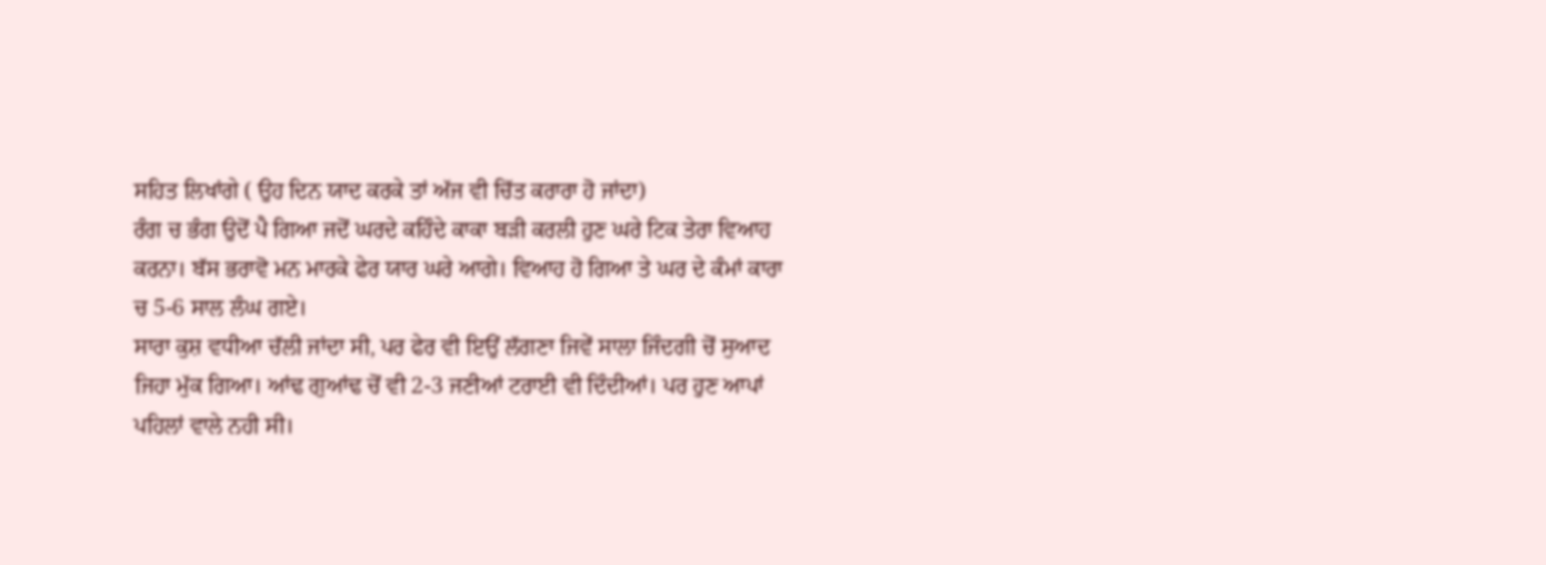ਸਹਿਤ ਲਿਖਾਂਗੇ ( ਉਹ ਦਿਨ ਯਾਦ ਕਰਕੇ ਤਾਂ ਅੱਜ ਵੀ ਚਿੱਤ ਕਰਾਰਾ ਹੋ ਜਾਂਦਾ)
ਰੰਗ ਚ ਭੰਗ ਉਦੋਂ ਪੈ ਗਿਆ ਜਦੋਂ ਘਰਦੇ ਕਹਿੰਦੇ ਕਾਕਾ ਬੜੀ ਕਰਲੀ ਹੁਣ ਘਰੇ ਟਿਕ ਤੇਰਾ ਵਿਆਹ ਕਰਨਾ। ਬੱਸ ਭਰਾਵੋ ਮਨ ਮਾਰਕੇ ਫੇਰ ਯਾਰ ਘਰੇ ਆਗੇ। ਵਿਆਹ ਹੋ ਗਿਆ ਤੇ ਘਰ ਦੇ ਕੰਮਾਂ ਕਾਰਾ ਚ 5-6 ਸਾਲ ਲੰਘ ਗਏ।
ਸਾਰਾ ਕੁਸ਼ ਵਧੀਆ ਚੱਲੀ ਜਾਂਦਾ ਸੀ, ਪਰ ਫੇਰ ਵੀ ਇਉਂ ਲੱਗਣਾ ਜਿਵੇਂ ਸਾਲਾ ਜਿੰਦਗੀ ਚੋਂ ਸੁਆਦ ਜਿਹਾ ਮੁੱਕ ਗਿਆ। ਆਂਢ ਗੁਆਂਢ ਚੋਂ ਵੀ 2-3 ਜਣੀਆਂ ਟਰਾਈ ਵੀ ਦਿੰਦੀਆਂ। ਪਰ ਹੁਣ ਆਪਾਂ ਪਹਿਲਾਂ ਵਾਲੇ ਨਹੀ ਸੀ।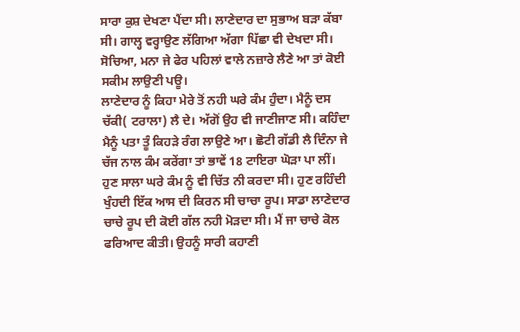ਸਾਰਾ ਕੁਸ਼ ਦੇਖਣਾ ਪੈਂਦਾ ਸੀ। ਲਾਣੇਦਾਰ ਦਾ ਸੁਭਾਅ ਬੜਾ ਕੱਬਾ ਸੀ। ਗਾਲ੍ਹ ਵਰ੍ਹਾਉਣ ਲੱਗਿਆ ਅੱਗਾ ਪਿੱਛਾ ਵੀ ਦੇਖਦਾ ਸੀ। ਸੋਚਿਆ, ਮਨਾ ਜੇ ਫੇਰ ਪਹਿਲਾਂ ਵਾਲੇ ਨਜ਼ਾਰੇ ਲੈਣੇ ਆ ਤਾਂ ਕੋਈ ਸਕੀਮ ਲਾਉਣੀ ਪਊ।
ਲਾਣੇਦਾਰ ਨੂੰ ਕਿਹਾ ਮੇਰੇ ਤੋਂ ਨਹੀ ਘਰੇ ਕੰਮ ਹੁੰਦਾ। ਮੈਨੂੰ ਦਸ ਚੱਕੀ( ਟਰਾਲਾ) ਲੈ ਦੇ। ਅੱਗੋਂ ਉਹ ਵੀ ਜਾਣੀਜਾਣ ਸੀ। ਕਹਿੰਦਾ ਮੈਨੂੰ ਪਤਾ ਤੂੰ ਕਿਹੜੇ ਰੰਗ ਲਾਉਣੇ ਆ। ਛੋਟੀ ਗੱਡੀ ਲੈ ਦਿੰਨਾ ਜੇ ਚੱਜ ਨਾਲ ਕੰਮ ਕਰੇਂਗਾ ਤਾਂ ਭਾਵੇਂ 18 ਟਾਇਰਾ ਘੋੜਾ ਪਾ ਲੀਂ।
ਹੁਣ ਸਾਲਾ ਘਰੇ ਕੰਮ ਨੂੰ ਵੀ ਚਿੱਤ ਨੀ ਕਰਦਾ ਸੀ। ਹੁਣ ਰਹਿੰਦੀ ਖੁੰਹਦੀ ਇੱਕ ਆਸ ਦੀ ਕਿਰਨ ਸੀ ਚਾਚਾ ਰੂਪ। ਸਾਡਾ ਲਾਣੇਦਾਰ ਚਾਚੇ ਰੂਪ ਦੀ ਕੋਈ ਗੱਲ ਨਹੀ ਮੋੜਦਾ ਸੀ। ਮੈਂ ਜਾ ਚਾਚੇ ਕੋਲ ਫਰਿਆਦ ਕੀਤੀ। ਉਹਨੂੰ ਸਾਰੀ ਕਹਾਣੀ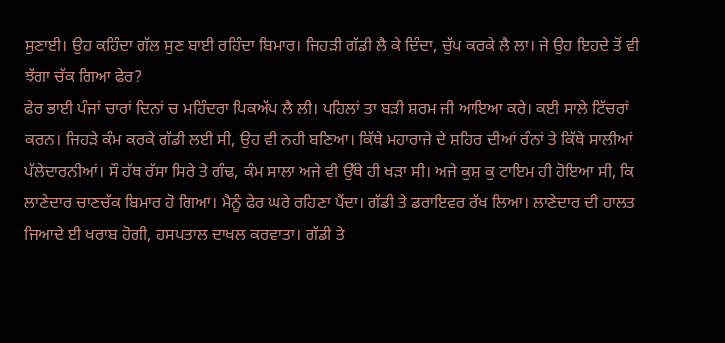ਸੁਣਾਈ। ਉਹ ਕਹਿੰਦਾ ਗੱਲ ਸੁਣ ਬਾਈ ਰਹਿੰਦਾ ਬਿਮਾਰ। ਜਿਹੜੀ ਗੱਡੀ ਲੈ ਕੇ ਦਿੰਦਾ, ਚੁੱਪ ਕਰਕੇ ਲੈ ਲਾ। ਜੇ ਉਹ ਇਹਦੇ ਤੋਂ ਵੀ ਝੱਗਾ ਚੱਕ ਗਿਆ ਫੇਰ?
ਫੇਰ ਭਾਈ ਪੰਜਾਂ ਚਾਰਾਂ ਦਿਨਾਂ ਚ ਮਹਿੰਦਰਾ ਪਿਕਅੱਪ ਲੈ ਲੀ। ਪਹਿਲਾਂ ਤਾ ਬੜੀ ਸ਼ਰਮ ਜੀ ਆਇਆ ਕਰੇ। ਕਈ ਸਾਲੇ ਟਿੱਚਰਾਂ ਕਰਨ। ਜਿਹੜੇ ਕੰਮ ਕਰਕੇ ਗੱਡੀ ਲਈ ਸੀ, ਉਹ ਵੀ ਨਹੀ ਬਣਿਆ। ਕਿੱਥੇ ਮਹਾਰਾਜੇ ਦੇ ਸ਼ਹਿਰ ਦੀਆਂ ਰੰਨਾਂ ਤੇ ਕਿੱਥੇ ਸਾਲੀਆਂ ਪੱਲੇਦਾਰਨੀਆਂ। ਸੌ ਹੱਥ ਰੱਸਾ ਸਿਰੇ ਤੇ ਗੰਢ, ਕੰਮ ਸਾਲਾ ਅਜੇ ਵੀ ਉੱਥੇ ਹੀ ਖੜਾ ਸੀ। ਅਜੇ ਕੁਸ਼ ਕੁ ਟਾਇਮ ਹੀ ਹੋਇਆ ਸੀ, ਕਿ ਲਾਣੇਦਾਰ ਚਾਣਚੱਕ ਬਿਮਾਰ ਹੋ ਗਿਆ। ਮੈਨੂੰ ਫੇਰ ਘਰੇ ਰਹਿਣਾ ਪੈਂਦਾ। ਗੱਡੀ ਤੇ ਡਰਾਇਵਰ ਰੱਖ ਲਿਆ। ਲਾਣੇਦਾਰ ਦੀ ਹਾਲਤ ਜਿਆਦੇ ਈ ਖਰਾਬ ਹੋਗੀ, ਹਸਪਤਾਲ ਦਾਖਲ ਕਰਵਾਤਾ। ਗੱਡੀ ਤੇ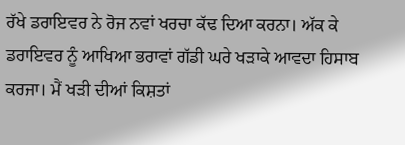ਰੱਖੇ ਡਰਾਇਵਰ ਨੇ ਰੋਜ ਨਵਾਂ ਖਰਚਾ ਕੱਢ ਦਿਆ ਕਰਨਾ। ਅੱਕ ਕੇ ਡਰਾਇਵਰ ਨੂੰ ਆਖਿਆ ਭਰਾਵਾਂ ਗੱਡੀ ਘਰੇ ਖੜਾਕੇ ਆਵਦਾ ਹਿਸਾਬ ਕਰਜਾ। ਮੈਂ ਖੜੀ ਦੀਆਂ ਕਿਸ਼ਤਾਂ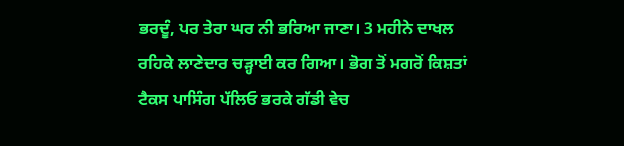ਭਰਦੂੰ, ਪਰ ਤੇਰਾ ਘਰ ਨੀ ਭਰਿਆ ਜਾਣਾ। 3 ਮਹੀਨੇ ਦਾਖਲ ਰਹਿਕੇ ਲਾਣੇਦਾਰ ਚੜ੍ਹਾਈ ਕਰ ਗਿਆ। ਭੋਗ ਤੋਂ ਮਗਰੋਂ ਕਿਸ਼ਤਾਂ ਟੈਕਸ ਪਾਸਿੰਗ ਪੱਲਿਓ ਭਰਕੇ ਗੱਡੀ ਵੇਚ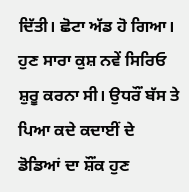ਦਿੱਤੀ। ਛੋਟਾ ਅੱਡ ਹੋ ਗਿਆ। ਹੁਣ ਸਾਰਾ ਕੁਸ਼ ਨਵੇਂ ਸਿਰਿਓ ਸ਼ੁਰੂ ਕਰਨਾ ਸੀ। ਉਧਰੌਂ ਬੱਸ ਤੇ ਪਿਆ ਕਦੇ ਕਦਾਈਂ ਦੇ ਡੋਡਿਆਂ ਦਾ ਸ਼ੌਂਕ ਹੁਣ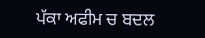ਪੱਕਾ ਅਫੀਮ ਚ ਬਦਲ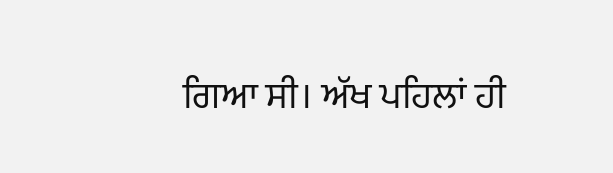ਗਿਆ ਸੀ। ਅੱਖ ਪਹਿਲਾਂ ਹੀ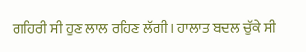ਗਹਿਰੀ ਸੀ ਹੁਣ ਲਾਲ ਰਹਿਣ ਲੱਗੀ। ਹਾਲਾਤ ਬਦਲ ਚੁੱਕੇ ਸੀ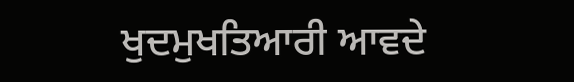ਖੁਦਮੁਖਤਿਆਰੀ ਆਵਦੇ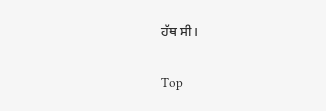ਹੱਥ ਸੀ।


Top